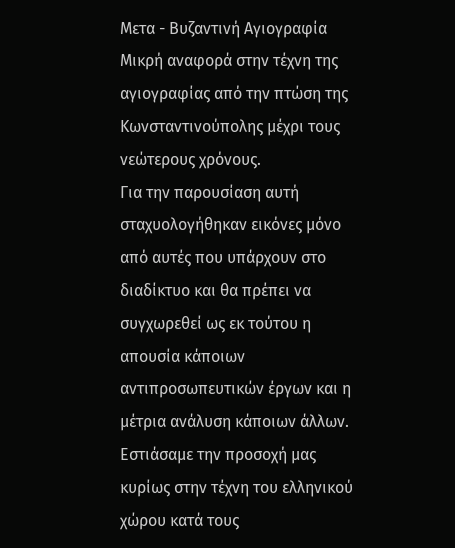Μετα - Βυζαντινή Αγιογραφία
Μικρή αναφορά στην τέχνη της αγιογραφίας από την πτώση της Κωνσταντινούπολης μέχρι τους νεώτερους χρόνους.
Για την παρουσίαση αυτή σταχυολογήθηκαν εικόνες μόνο από αυτές που υπάρχουν στο διαδίκτυο και θα πρέπει να συγχωρεθεί ως εκ τούτου η απουσία κάποιων αντιπροσωπευτικών έργων και η μέτρια ανάλυση κάποιων άλλων.
Εστιάσαμε την προσοχή μας κυρίως στην τέχνη του ελληνικού χώρου κατά τους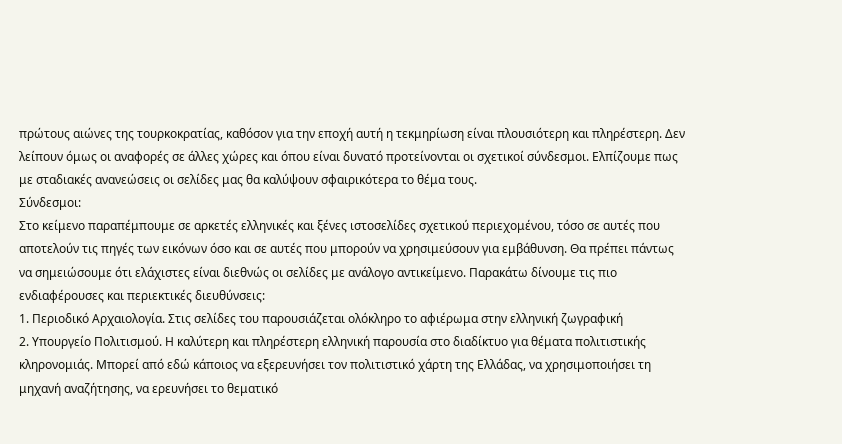πρώτους αιώνες της τουρκοκρατίας, καθόσον για την εποχή αυτή η τεκμηρίωση είναι πλουσιότερη και πληρέστερη. Δεν λείπουν όμως οι αναφορές σε άλλες χώρες και όπου είναι δυνατό προτείνονται οι σχετικοί σύνδεσμοι. Ελπίζουμε πως με σταδιακές ανανεώσεις οι σελίδες μας θα καλύψουν σφαιρικότερα το θέμα τους.
Σύνδεσμοι:
Στο κείμενο παραπέμπουμε σε αρκετές ελληνικές και ξένες ιστοσελίδες σχετικού περιεχομένου, τόσο σε αυτές που αποτελούν τις πηγές των εικόνων όσο και σε αυτές που μπορούν να χρησιμεύσουν για εμβάθυνση. Θα πρέπει πάντως να σημειώσουμε ότι ελάχιστες είναι διεθνώς οι σελίδες με ανάλογο αντικείμενο. Παρακάτω δίνουμε τις πιο ενδιαφέρουσες και περιεκτικές διευθύνσεις:
1. Περιοδικό Αρχαιολογία. Στις σελίδες του παρουσιάζεται ολόκληρο το αφιέρωμα στην ελληνική ζωγραφική
2. Υπουργείο Πολιτισμού. Η καλύτερη και πληρέστερη ελληνική παρουσία στο διαδίκτυο για θέματα πολιτιστικής κληρονομιάς. Μπορεί από εδώ κάποιος να εξερευνήσει τον πολιτιστικό χάρτη της Ελλάδας, να χρησιμοποιήσει τη μηχανή αναζήτησης, να ερευνήσει το θεματικό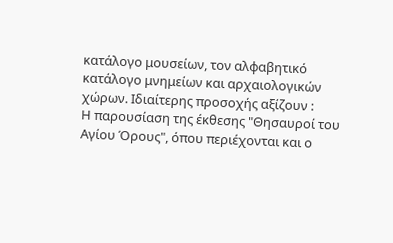κατάλογο μουσείων, τον αλφαβητικό κατάλογο μνημείων και αρχαιολογικών χώρων. Ιδιαίτερης προσοχής αξίζουν :
Η παρουσίαση της έκθεσης "Θησαυροί του Αγίου Όρους", όπου περιέχονται και ο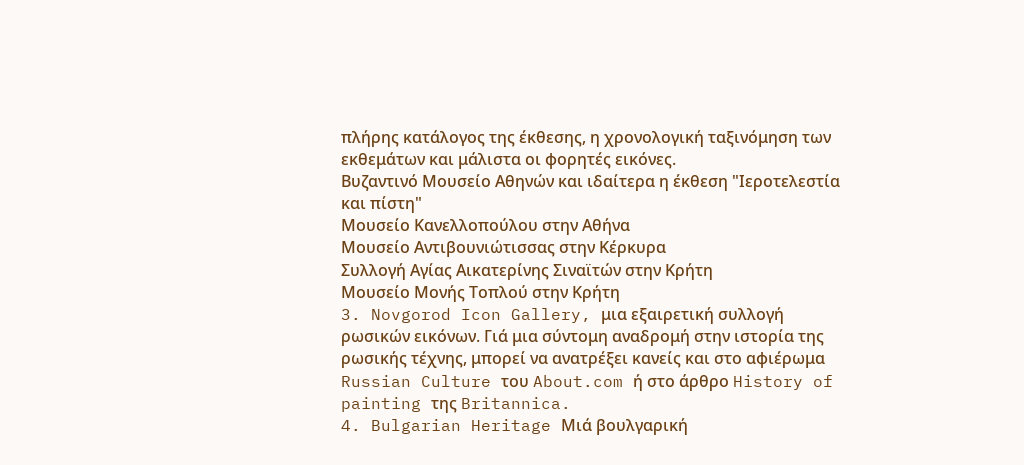πλήρης κατάλογος της έκθεσης, η χρονολογική ταξινόμηση των εκθεμάτων και μάλιστα οι φορητές εικόνες.
Βυζαντινό Μουσείο Αθηνών και ιδαίτερα η έκθεση "Ιεροτελεστία και πίστη"
Μουσείο Κανελλοπούλου στην Αθήνα
Μουσείο Αντιβουνιώτισσας στην Κέρκυρα
Συλλογή Αγίας Αικατερίνης Σιναϊτών στην Κρήτη
Μουσείο Μονής Τοπλού στην Κρήτη
3. Novgorod Icon Gallery, μια εξαιρετική συλλογή ρωσικών εικόνων. Γιά μια σύντομη αναδρομή στην ιστορία της ρωσικής τέχνης, μπορεί να ανατρέξει κανείς και στο αφιέρωμα Russian Culture του About.com ή στο άρθρο History of painting της Britannica.
4. Bulgarian Heritage Μιά βουλγαρική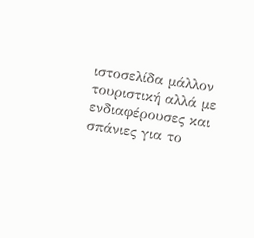ιστοσελίδα μάλλον τουριστική αλλά με ενδιαφέρουσες και σπάνιες για το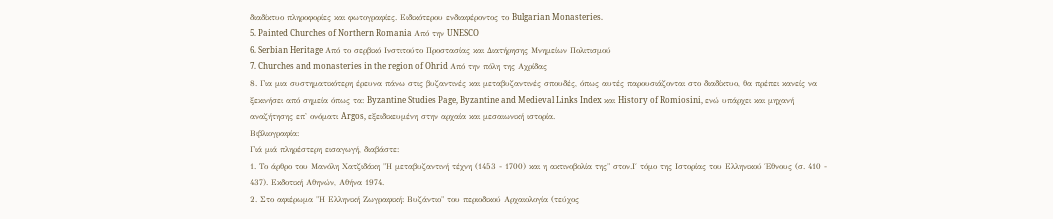διαδίκτυο πληροφορίες και φωτογραφίες. Ειδικότερου ενδιαφέροντος το Bulgarian Monasteries.
5. Painted Churches of Northern Romania Από την UNESCO
6. Serbian Heritage Από το σερβικό Ινστιτούτο Προστασίας και Διατήρησης Μνημείων Πολιτισμού
7. Churches and monasteries in the region of Ohrid Από την πόλη της Αχρίδας
8. Για μια συστηματικότερη έρευνα πάνω στις βυζαντινές και μεταβυζαντινές σπουδές, όπως αυτές παρουσιάζονται στο διαδίκτυο, θα πρέπει κανείς να ξεκινήσει από σημεία όπως τα: Byzantine Studies Page, Byzantine and Medieval Links Index και History of Romiosini, ενώ υπάρχει και μηχανή αναζήτησης επ' ονόματι Argos, εξειδικευμένη στην αρχαία και μεσαιωνική ιστορία.
Βιβλιογραφία:
Γιά μιά πληρέστερη εισαγωγή, διαβάστε:
1. Το άρθρο του Μανόλη Χατζιδάκη "Η μεταβυζαντινή τέχνη (1453 - 1700) και η ακτινοβολία της" στον.Ι΄ τόμο της Ιστορίας του Ελληνικού Έθνους (σ. 410 - 437). Εκδοτική Αθηνών, Αθήνα 1974.
2. Στο αφιέρωμα "Η Ελληνική Ζωγραφική: Βυζάντιο" του περιοδικού Αρχαιολογία (τεύχος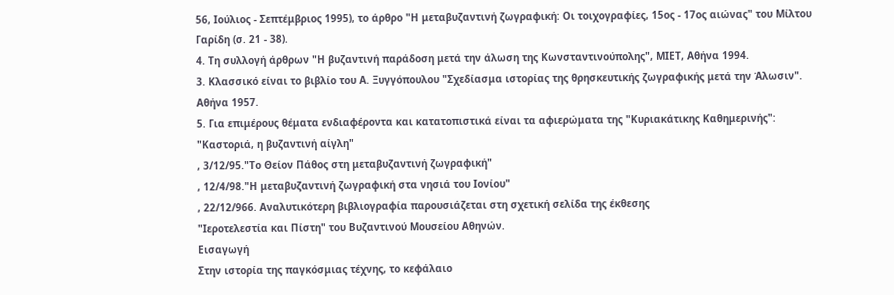56, Ιούλιος - Σεπτέμβριος 1995), το άρθρο "Η μεταβυζαντινή ζωγραφική: Οι τοιχογραφίες, 15ος - 17ος αιώνας" του Μίλτου Γαρίδη (σ. 21 - 38).
4. Τη συλλογή άρθρων "Η βυζαντινή παράδοση μετά την άλωση της Κωνσταντινούπολης", ΜΙΕΤ, Αθήνα 1994.
3. Κλασσικό είναι το βιβλίο του Α. Ξυγγόπουλου "Σχεδίασμα ιστορίας της θρησκευτικής ζωγραφικής μετά την Άλωσιν". Αθήνα 1957.
5. Για επιμέρους θέματα ενδιαφέροντα και κατατοπιστικά είναι τα αφιερώματα της "Κυριακάτικης Καθημερινής":
"Καστοριά, η βυζαντινή αίγλη"
, 3/12/95."Το Θείον Πάθος στη μεταβυζαντινή ζωγραφική"
, 12/4/98."Η μεταβυζαντινή ζωγραφική στα νησιά του Ιονίου"
, 22/12/966. Αναλυτικότερη βιβλιογραφία παρουσιάζεται στη σχετική σελίδα της έκθεσης
"Ιεροτελεστία και Πίστη" του Βυζαντινού Μουσείου Αθηνών.
Εισαγωγή
Στην ιστορία της παγκόσμιας τέχνης, το κεφάλαιο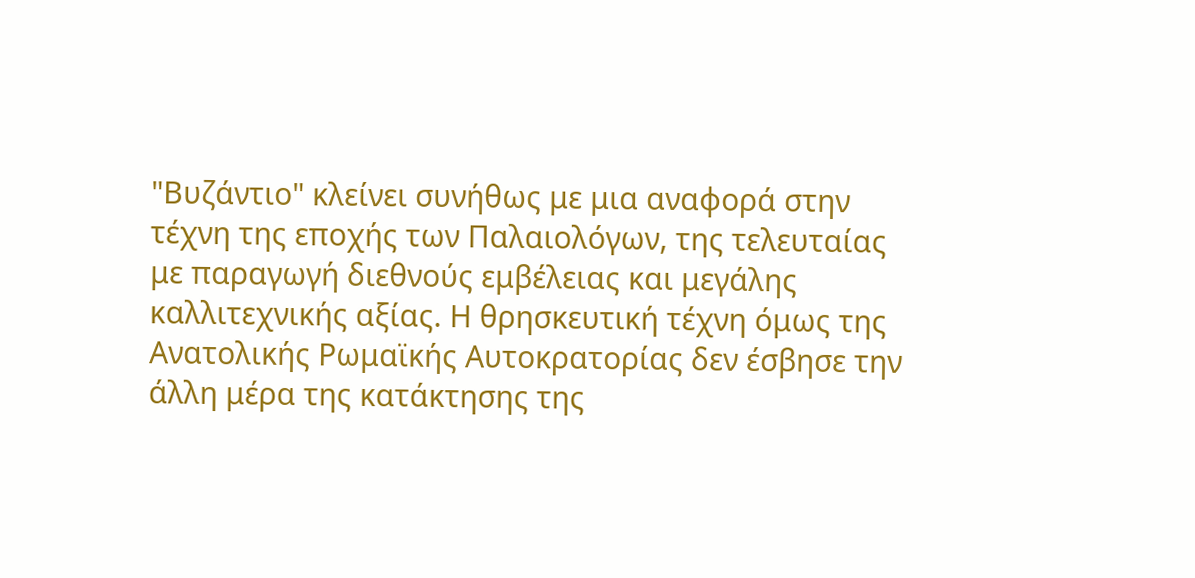"Βυζάντιο" κλείνει συνήθως με μια αναφορά στην τέχνη της εποχής των Παλαιολόγων, της τελευταίας με παραγωγή διεθνούς εμβέλειας και μεγάλης καλλιτεχνικής αξίας. Η θρησκευτική τέχνη όμως της Ανατολικής Ρωμαϊκής Αυτοκρατορίας δεν έσβησε την άλλη μέρα της κατάκτησης της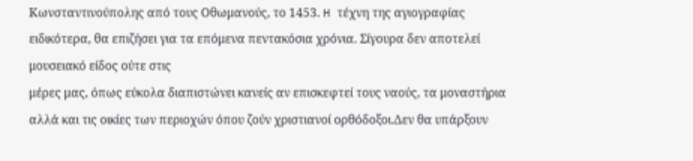Κωνσταντινούπολης από τους Οθωμανούς, το 1453. H τέχνη της αγιογραφίας ειδικότερα, θα επιζήσει για τα επόμενα πεντακόσια χρόνια. Σίγουρα δεν αποτελεί μουσειακό είδος ούτε στις
μέρες μας, όπως εύκολα διαπιστώνει κανείς αν επισκεφτεί τους ναούς, τα μοναστήρια αλλά και τις οικίες των περιοχών όπου ζούν χριστιανοί ορθόδοξοι.Δεν θα υπάρξουν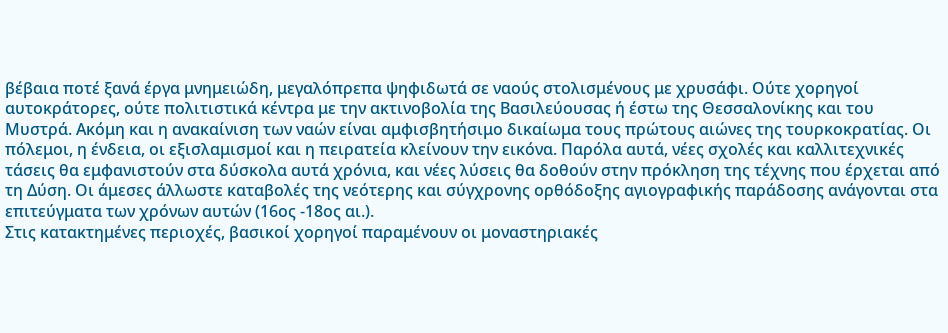βέβαια ποτέ ξανά έργα μνημειώδη, μεγαλόπρεπα ψηφιδωτά σε ναούς στολισμένους με χρυσάφι. Ούτε χορηγοί αυτοκράτορες, ούτε πολιτιστικά κέντρα με την ακτινοβολία της Βασιλεύουσας ή έστω της Θεσσαλονίκης και του Μυστρά. Ακόμη και η ανακαίνιση των ναών είναι αμφισβητήσιμο δικαίωμα τους πρώτους αιώνες της τουρκοκρατίας. Οι πόλεμοι, η ένδεια, οι εξισλαμισμοί και η πειρατεία κλείνουν την εικόνα. Παρόλα αυτά, νέες σχολές και καλλιτεχνικές τάσεις θα εμφανιστούν στα δύσκολα αυτά χρόνια, και νέες λύσεις θα δοθούν στην πρόκληση της τέχνης που έρχεται από τη Δύση. Οι άμεσες άλλωστε καταβολές της νεότερης και σύγχρονης ορθόδοξης αγιογραφικής παράδοσης ανάγονται στα επιτεύγματα των χρόνων αυτών (16ος -18ος αι.).
Στις κατακτημένες περιοχές, βασικοί χορηγοί παραμένουν οι μοναστηριακές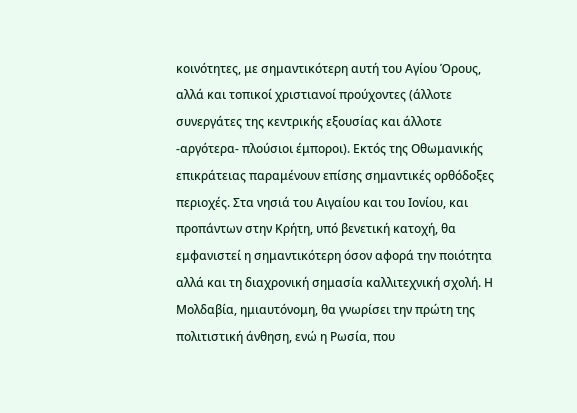κοινότητες, με σημαντικότερη αυτή του Αγίου Όρους, αλλά και τοπικοί χριστιανοί προύχοντες (άλλοτε συνεργάτες της κεντρικής εξουσίας και άλλοτε -αργότερα- πλούσιοι έμποροι). Εκτός της Οθωμανικής επικράτειας παραμένουν επίσης σημαντικές ορθόδοξες περιοχές. Στα νησιά του Αιγαίου και του Ιονίου, και προπάντων στην Κρήτη, υπό βενετική κατοχή, θα εμφανιστεί η σημαντικότερη όσον αφορά την ποιότητα αλλά και τη διαχρονική σημασία καλλιτεχνική σχολή. Η Μολδαβία, ημιαυτόνομη, θα γνωρίσει την πρώτη της πολιτιστική άνθηση, ενώ η Ρωσία, που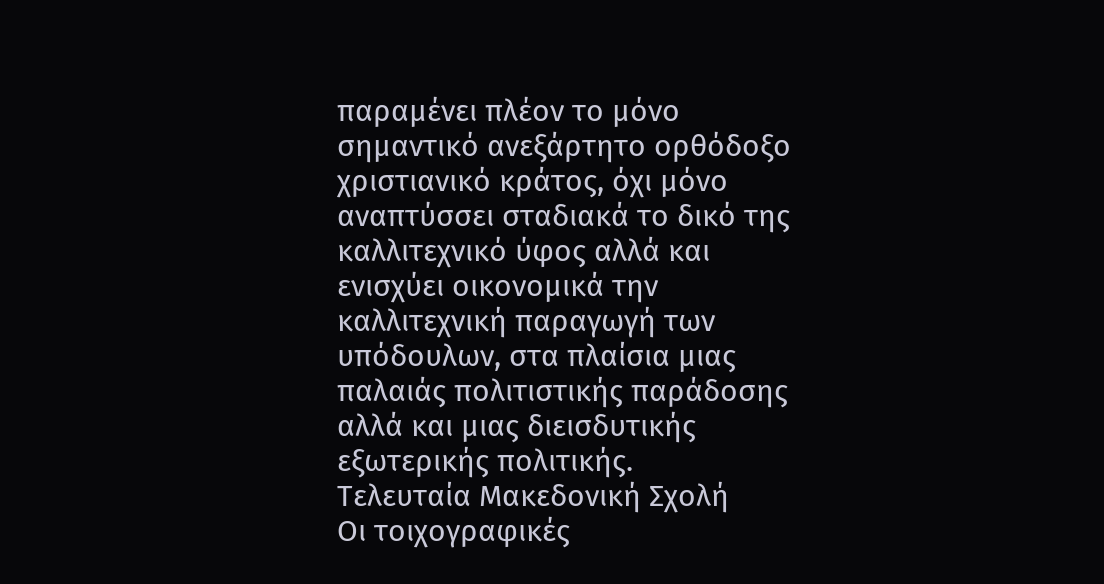παραμένει πλέον το μόνο σημαντικό ανεξάρτητο ορθόδοξο χριστιανικό κράτος, όχι μόνο αναπτύσσει σταδιακά το δικό της καλλιτεχνικό ύφος αλλά και ενισχύει οικονομικά την καλλιτεχνική παραγωγή των υπόδουλων, στα πλαίσια μιας παλαιάς πολιτιστικής παράδοσης αλλά και μιας διεισδυτικής εξωτερικής πολιτικής.
Τελευταία Μακεδονική Σχολή
Οι τοιχογραφικές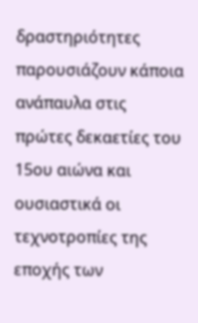δραστηριότητες παρουσιάζουν κάποια ανάπαυλα στις πρώτες δεκαετίες του 15ου αιώνα και ουσιαστικά οι τεχνοτροπίες της εποχής των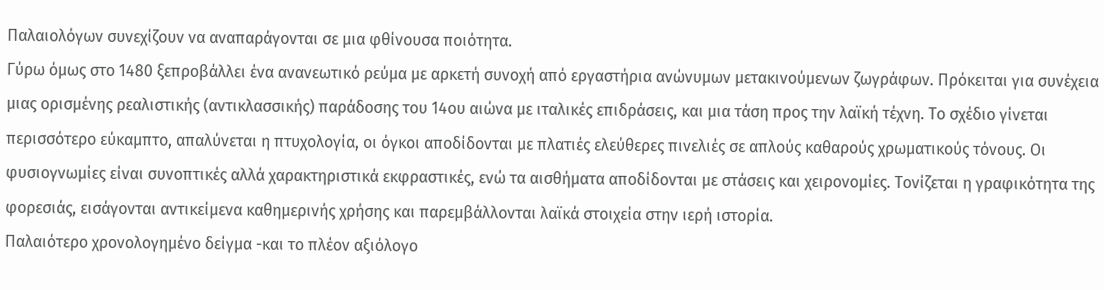Παλαιολόγων συνεχίζουν να αναπαράγονται σε μια φθίνουσα ποιότητα.
Γύρω όμως στο 1480 ξεπροβάλλει ένα ανανεωτικό ρεύμα με αρκετή συνοχή από εργαστήρια ανώνυμων μετακινούμενων ζωγράφων. Πρόκειται για συνέχεια μιας ορισμένης ρεαλιστικής (αντικλασσικής) παράδοσης του 14ου αιώνα με ιταλικές επιδράσεις, και μια τάση προς την λαϊκή τέχνη. Το σχέδιο γίνεται περισσότερο εύκαμπτο, απαλύνεται η πτυχολογία, οι όγκοι αποδίδονται με πλατιές ελεύθερες πινελιές σε απλούς καθαρούς χρωματικούς τόνους. Οι φυσιογνωμίες είναι συνοπτικές αλλά χαρακτηριστικά εκφραστικές, ενώ τα αισθήματα αποδίδονται με στάσεις και χειρονομίες. Τονίζεται η γραφικότητα της φορεσιάς, εισάγονται αντικείμενα καθημερινής χρήσης και παρεμβάλλονται λαϊκά στοιχεία στην ιερή ιστορία.
Παλαιότερο χρονολογημένο δείγμα -και το πλέον αξιόλογο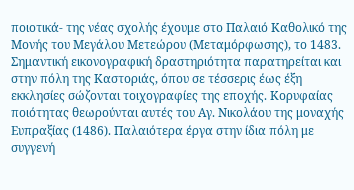ποιοτικά- της νέας σχολής έχουμε στο Παλαιό Καθολικό της Μονής του Μεγάλου Μετεώρου (Μεταμόρφωσης), το 1483. Σημαντική εικονογραφική δραστηριότητα παρατηρείται και στην πόλη της Καστοριάς, όπου σε τέσσερις έως έξη εκκλησίες σώζονται τοιχογραφίες της εποχής. Κορυφαίας ποιότητας θεωρούνται αυτές του Αγ. Νικολάου της μοναχής Ευπραξίας (1486). Παλαιότερα έργα στην ίδια πόλη με συγγενή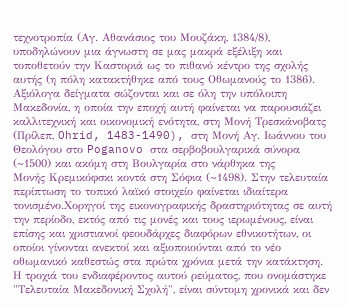τεχνοτροπία (Αγ. Αθανάσιος του Μουζάκη, 1384/8), υποδηλώνουν μια άγνωστη σε μας μακρά εξέλιξη και τοποθετούν την Καστοριά ως το πιθανό κέντρο της σχολής αυτής (η πόλη κατακτήθηκε από τους Οθωμανούς το 1386).
Αξιόλογα δείγματα σώζονται και σε όλη την υπόλοιπη Μακεδονία, η οποία την εποχή αυτή φαίνεται να παρουσιάζει καλλιτεχνική και οικονομική ενότητα, στη Μονή Τρεσκάνοβατς (Πρίλεπ, Ohrid, 1483-1490), στη Μονή Αγ. Ιωάννου του Θεολόγου στο Poganovo στα σερβοβουλγαρικά σύνορα (~1500) και ακόμη στη Βουλγαρία στο νάρθηκα της
Μονής Κρεμικόφσκι κοντά στη Σόφια (~1498). Στην τελευταία περίπτωση το τοπικό λαϊκό στοιχείο φαίνεται ιδιαίτερα τονισμένο.Χορηγοί της εικονογραφικής δραστηριότητας σε αυτή την περίοδο, εκτός από τις μονές και τους ιερωμένους, είναι επίσης και χριστιανοί φεουδάρχες διαφόρων εθνικοτήτων, οι οποίοι γίνονται ανεκτοί και αξιοποιούνται από το νέο οθωμανικό καθεστώς στα πρώτα χρόνια μετά την κατάκτηση.
Η τροχιά του ενδιαφέροντος αυτού ρεύματος, που ονομάστηκε "Τελευταία Μακεδονική Σχολή", είναι σύντομη χρονικά και δεν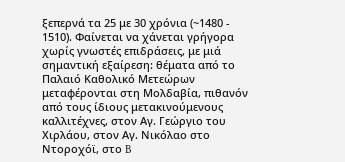ξεπερνά τα 25 με 30 χρόνια (~1480 - 1510). Φαίνεται να χάνεται γρήγορα χωρίς γνωστές επιδράσεις, με μιά σημαντική εξαίρεση: θέματα από το Παλαιό Καθολικό Μετεώρων μεταφέρονται στη Μολδαβία, πιθανόν από τους ίδιους μετακινούμενους καλλιτέχνες, στον Αγ. Γεώργιο του Χιρλάου, στον Αγ. Νικόλαο στο Ντοροχόϊ, στο B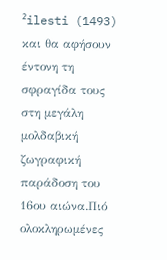²ilesti (1493) και θα αφήσουν έντονη τη σφραγίδα τους στη μεγάλη μολδαβική ζωγραφική παράδοση του 16ου αιώνα.Πιό ολοκληρωμένες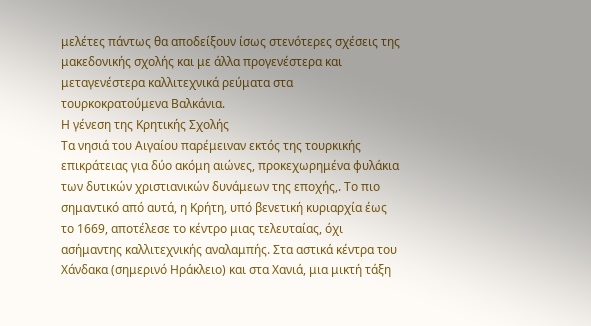μελέτες πάντως θα αποδείξουν ίσως στενότερες σχέσεις της μακεδονικής σχολής και με άλλα προγενέστερα και μεταγενέστερα καλλιτεχνικά ρεύματα στα τουρκοκρατούμενα Βαλκάνια.
Η γένεση της Κρητικής Σχολής
Τα νησιά του Αιγαίου παρέμειναν εκτός της τουρκικής επικράτειας για δύο ακόμη αιώνες, προκεχωρημένα φυλάκια των δυτικών χριστιανικών δυνάμεων της εποχής,. Το πιο σημαντικό από αυτά, η Κρήτη, υπό βενετική κυριαρχία έως το 1669, αποτέλεσε το κέντρο μιας τελευταίας, όχι ασήμαντης καλλιτεχνικής αναλαμπής. Στα αστικά κέντρα του Χάνδακα (σημερινό Ηράκλειο) και στα Χανιά, μια μικτή τάξη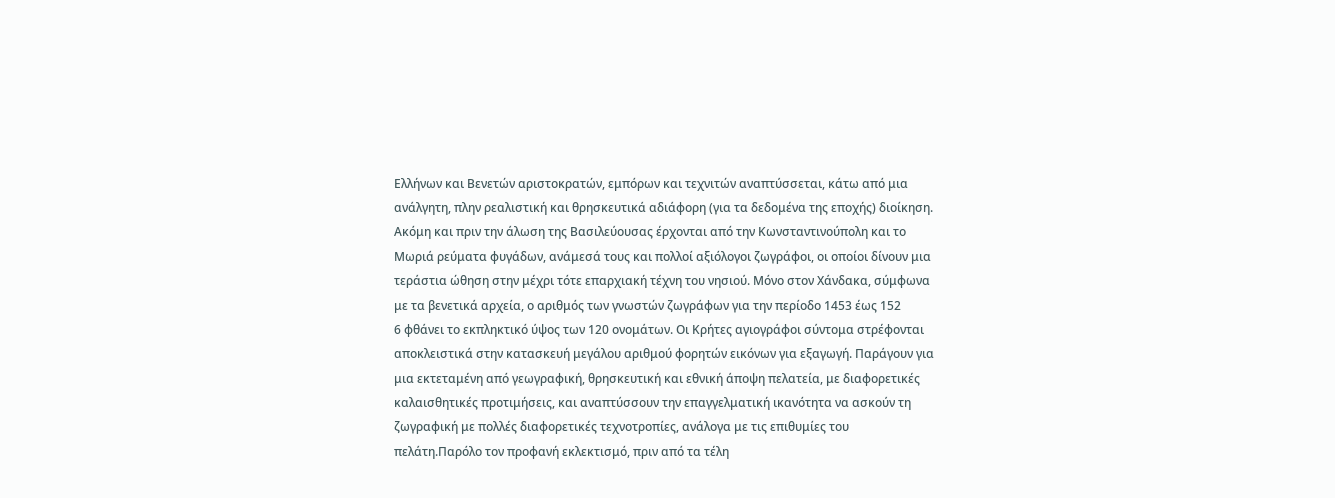Ελλήνων και Βενετών αριστοκρατών, εμπόρων και τεχνιτών αναπτύσσεται, κάτω από μια ανάλγητη, πλην ρεαλιστική και θρησκευτικά αδιάφορη (για τα δεδομένα της εποχής) διοίκηση.
Ακόμη και πριν την άλωση της Bασιλεύουσας έρχονται από την Κωνσταντινούπολη και το Μωριά ρεύματα φυγάδων, ανάμεσά τους και πολλοί αξιόλογοι ζωγράφοι, οι οποίοι δίνουν μια τεράστια ώθηση στην μέχρι τότε επαρχιακή τέχνη του νησιού. Μόνο στον Χάνδακα, σύμφωνα με τα βενετικά αρχεία, ο αριθμός των γνωστών ζωγράφων για την περίοδο 1453 έως 152
6 φθάνει το εκπληκτικό ύψος των 120 ονομάτων. Οι Κρήτες αγιογράφοι σύντομα στρέφονται αποκλειστικά στην κατασκευή μεγάλου αριθμού φορητών εικόνων για εξαγωγή. Παράγουν για μια εκτεταμένη από γεωγραφική, θρησκευτική και εθνική άποψη πελατεία, με διαφορετικές καλαισθητικές προτιμήσεις, και αναπτύσσουν την επαγγελματική ικανότητα να ασκούν τη ζωγραφική με πολλές διαφορετικές τεχνοτροπίες, ανάλογα με τις επιθυμίες του πελάτη.Παρόλο τον προφανή εκλεκτισμό, πριν από τα τέλη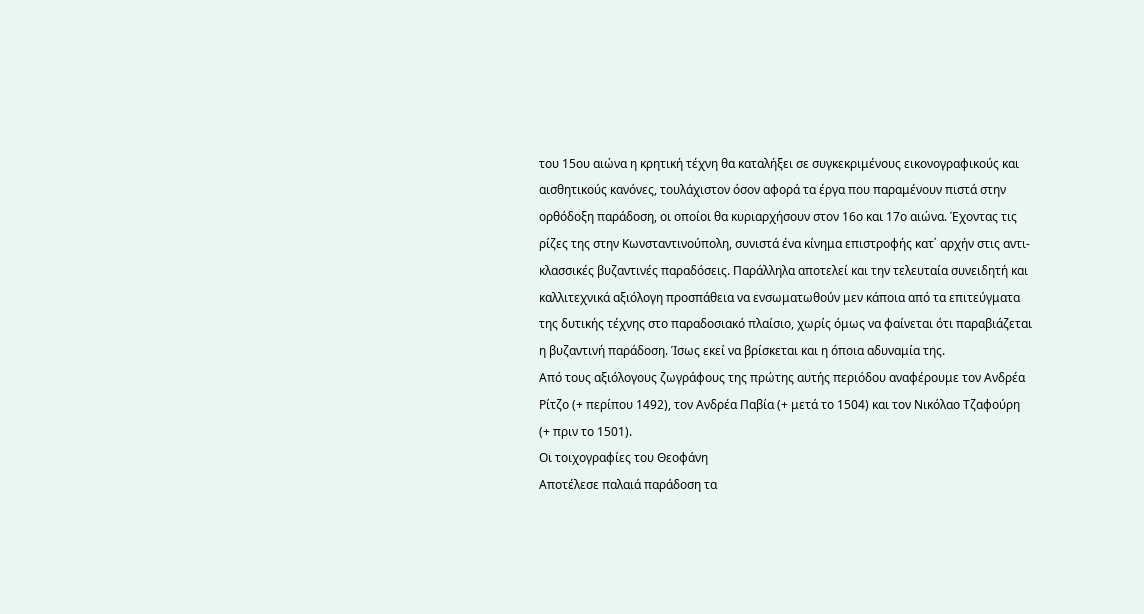του 15ου αιώνα η κρητική τέχνη θα καταλήξει σε συγκεκριμένους εικονογραφικούς και αισθητικούς κανόνες, τουλάχιστον όσον αφορά τα έργα που παραμένουν πιστά στην ορθόδοξη παράδοση, οι οποίοι θα κυριαρχήσουν στον 16ο και 17ο αιώνα. Έχοντας τις ρίζες της στην Κωνσταντινούπολη, συνιστά ένα κίνημα επιστροφής κατ΄ αρχήν στις αντι-κλασσικές βυζαντινές παραδόσεις. Παράλληλα αποτελεί και την τελευταία συνειδητή και καλλιτεχνικά αξιόλογη προσπάθεια να ενσωματωθούν μεν κάποια από τα επιτεύγματα της δυτικής τέχνης στο παραδοσιακό πλαίσιο, χωρίς όμως να φαίνεται ότι παραβιάζεται η βυζαντινή παράδοση. Ίσως εκεί να βρίσκεται και η όποια αδυναμία της.
Από τους αξιόλογους ζωγράφους της πρώτης αυτής περιόδου αναφέρουμε τον Ανδρέα Ρίτζο (+ περίπου 1492), τον Ανδρέα Παβία (+ μετά το 1504) και τον Νικόλαο Τζαφούρη (+ πριν το 1501).
Οι τοιχογραφίες του Θεοφάνη
Αποτέλεσε παλαιά παράδοση τα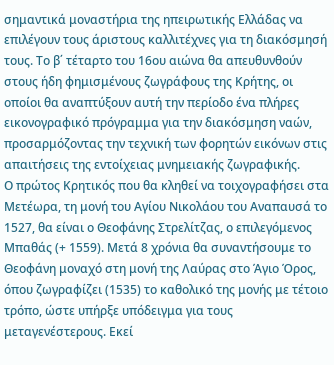σημαντικά μοναστήρια της ηπειρωτικής Ελλάδας να επιλέγουν τους άριστους καλλιτέχνες για τη διακόσμησή τους. Το β΄ τέταρτο του 16ου αιώνα θα απευθυνθούν στους ήδη φημισμένους ζωγράφους της Κρήτης, οι οποίοι θα αναπτύξουν αυτή την περίοδο ένα πλήρες εικονογραφικό πρόγραμμα για την διακόσμηση ναών, προσαρμόζοντας την τεχνική των φορητών εικόνων στις απαιτήσεις της εντοίχειας μνημειακής ζωγραφικής.
Ο πρώτος Κρητικός που θα κληθεί να τοιχογραφήσει στα Μετέωρα, τη μονή του Αγίου Νικολάου του Αναπαυσά το 1527, θα είναι ο Θεοφάνης Στρελίτζας, ο επιλεγόμενος Μπαθάς (+ 1559). Μετά 8 χρόνια θα συναντήσουμε το Θεοφάνη μοναχό στη μονή της Λαύρας στο Άγιο Όρος, όπου ζωγραφίζει (1535) το καθολικό της μονής με τέτοιο τρόπο, ώστε υπήρξε υπόδειγμα για τους μεταγενέστερους. Εκεί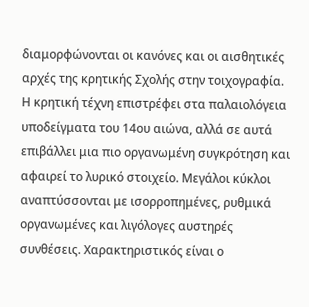διαμορφώνονται οι κανόνες και οι αισθητικές αρχές της κρητικής Σχολής στην τοιχογραφία.
Η κρητική τέχνη επιστρέφει στα παλαιολόγεια υποδείγματα του 14ου αιώνα, αλλά σε αυτά επιβάλλει μια πιο οργανωμένη συγκρότηση και αφαιρεί το λυρικό στοιχείο. Μεγάλοι κύκλοι αναπτύσσονται με ισορροπημένες, ρυθμικά οργανωμένες και λιγόλογες αυστηρές συνθέσεις. Χαρακτηριστικός είναι ο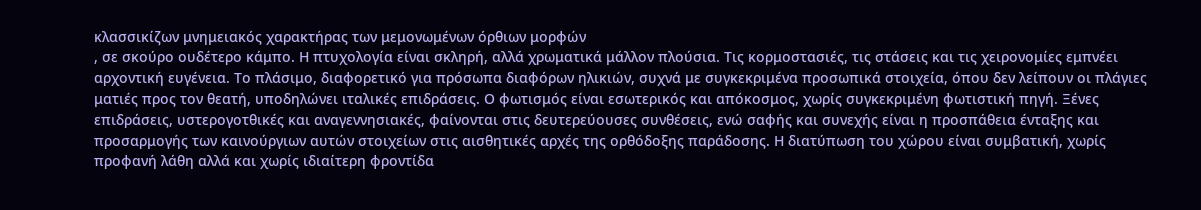κλασσικίζων μνημειακός χαρακτήρας των μεμονωμένων όρθιων μορφών
, σε σκούρο ουδέτερο κάμπο. Η πτυχολογία είναι σκληρή, αλλά χρωματικά μάλλον πλούσια. Τις κορμοστασιές, τις στάσεις και τις χειρονομίες εμπνέει αρχοντική ευγένεια. Το πλάσιμο, διαφορετικό για πρόσωπα διαφόρων ηλικιών, συχνά με συγκεκριμένα προσωπικά στοιχεία, όπου δεν λείπουν οι πλάγιες ματιές προς τον θεατή, υποδηλώνει ιταλικές επιδράσεις. Ο φωτισμός είναι εσωτερικός και απόκοσμος, χωρίς συγκεκριμένη φωτιστική πηγή. Ξένες επιδράσεις, υστερογοτθικές και αναγεννησιακές, φαίνονται στις δευτερεύουσες συνθέσεις, ενώ σαφής και συνεχής είναι η προσπάθεια ένταξης και προσαρμογής των καινούργιων αυτών στοιχείων στις αισθητικές αρχές της ορθόδοξης παράδοσης. Η διατύπωση του χώρου είναι συμβατική, χωρίς προφανή λάθη αλλά και χωρίς ιδιαίτερη φροντίδα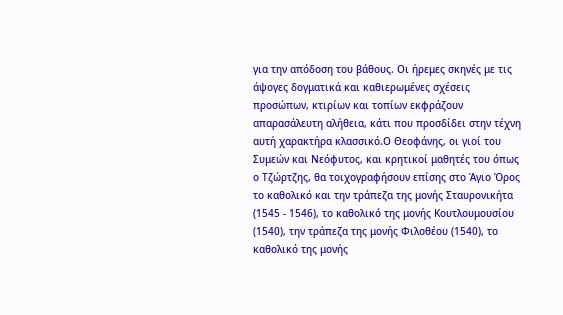για την απόδοση του βάθους. Οι ήρεμες σκηνές με τις άψογες δογματικά και καθιερωμένες σχέσεις προσώπων, κτιρίων και τοπίων εκφράζουν απαρασάλευτη αλήθεια, κάτι που προσδίδει στην τέχνη αυτή χαρακτήρα κλασσικό.Ο Θεοφάνης, οι γιοί του Συμεών και Νεόφυτος, και κρητικοί μαθητές του όπως ο Τζώρτζης, θα τοιχογραφήσουν επίσης στο Άγιο Όρος το καθολικό και την τράπεζα της μονής Σταυρονικήτα (1545 - 1546), το καθολικό της μονής Κουτλουμουσίου (1540), την τράπεζα της μονής Φιλοθέου (1540), το καθολικό της μονής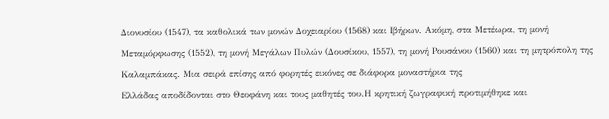Διονυσίου (1547), τα καθολικά των μονών Δοχειαρίου (1568) και Ιβήρων. Ακόμη, στα Μετέωρα, τη μονή Μεταμόρφωσης (1552), τη μονή Μεγάλων Πυλών (Δουσίκου, 1557), τη μονή Ρουσάνου (1560) και τη μητρόπολη της Καλαμπάκας. Μια σειρά επίσης από φορητές εικόνες σε διάφορα μοναστήρια της
Ελλάδας αποδίδονται στο Θεοφάνη και τους μαθητές του.Η κρητική ζωγραφική προτιμήθηκε και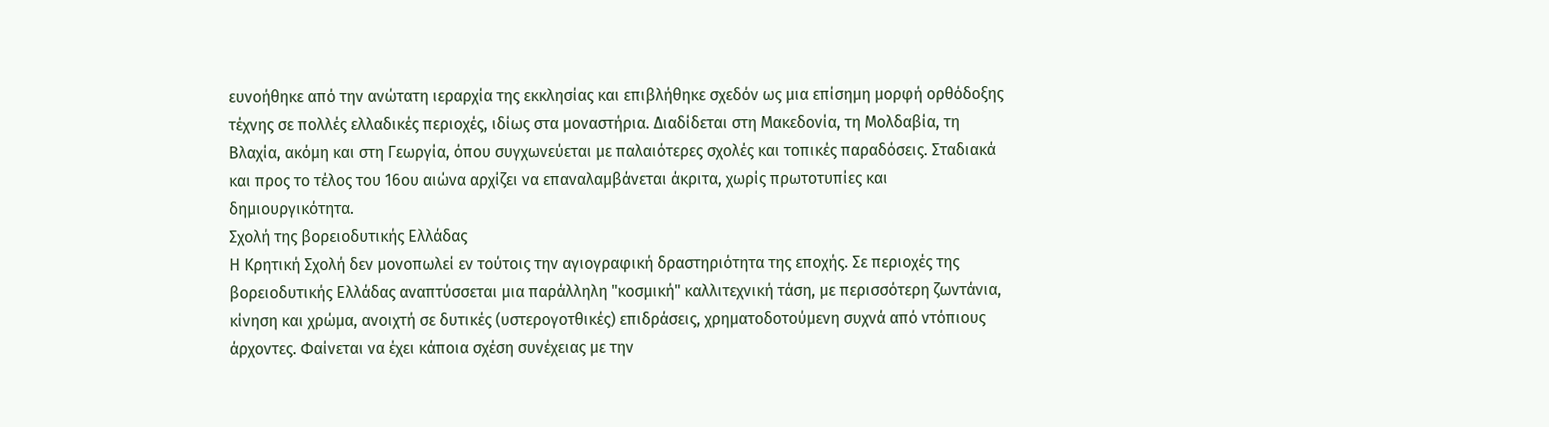ευνοήθηκε από την ανώτατη ιεραρχία της εκκλησίας και επιβλήθηκε σχεδόν ως μια επίσημη μορφή ορθόδοξης τέχνης σε πολλές ελλαδικές περιοχές, ιδίως στα μοναστήρια. Διαδίδεται στη Μακεδονία, τη Μολδαβία, τη Βλαχία, ακόμη και στη Γεωργία, όπου συγχωνεύεται με παλαιότερες σχολές και τοπικές παραδόσεις. Σταδιακά και προς το τέλος του 16ου αιώνα αρχίζει να επαναλαμβάνεται άκριτα, χωρίς πρωτοτυπίες και δημιουργικότητα.
Σχολή της βορειοδυτικής Ελλάδας
Η Κρητική Σχολή δεν μονοπωλεί εν τούτοις την αγιογραφική δραστηριότητα της εποχής. Σε περιοχές της βορειοδυτικής Ελλάδας αναπτύσσεται μια παράλληλη "κοσμική" καλλιτεχνική τάση, με περισσότερη ζωντάνια, κίνηση και χρώμα, ανοιχτή σε δυτικές (υστερογοτθικές) επιδράσεις, χρηματοδοτούμενη συχνά από ντόπιους άρχοντες. Φαίνεται να έχει κάποια σχέση συνέχειας με την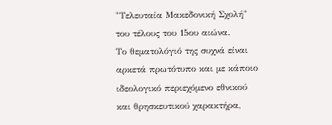"Τελευταία Μακεδονική Σχολή" του τέλους του 15ου αιώνα.
Το θεματολόγιό της συχνά είναι αρκετά πρωτότυπο και με κάποιο ιδεολογικό περιεχόμενο εθνικού και θρησκευτικού χαρακτήρα,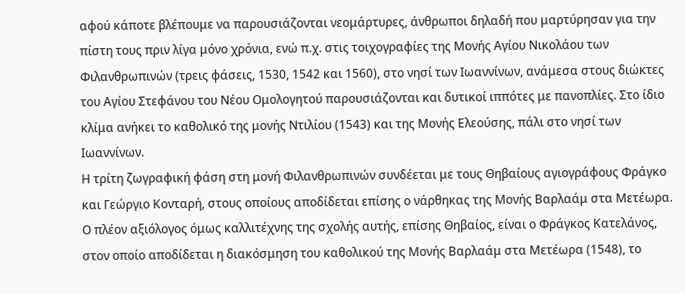αφού κάποτε βλέπουμε να παρουσιάζονται νεομάρτυρες, άνθρωποι δηλαδή που μαρτύρησαν για την πίστη τους πριν λίγα μόνο χρόνια, ενώ π.χ. στις τοιχογραφίες της Μονής Αγίου Νικολάου των Φιλανθρωπινών (τρεις φάσεις, 1530, 1542 και 1560), στο νησί των Ιωαννίνων, ανάμεσα στους διώκτες του Αγίου Στεφάνου του Νέου Ομολογητού παρουσιάζονται και δυτικοί ιππότες με πανοπλίες. Στο ίδιο κλίμα ανήκει το καθολικό της μονής Ντιλίου (1543) και της Μονής Ελεούσης, πάλι στο νησί των Ιωαννίνων.
Η τρίτη ζωγραφική φάση στη μονή Φιλανθρωπινών συνδέεται με τους Θηβαίους αγιογράφους Φράγκο και Γεώργιο Κονταρή, στους οποίους αποδίδεται επίσης ο νάρθηκας της Μονής Βαρλαάμ στα Μετέωρα. Ο πλέον αξιόλογος όμως καλλιτέχνης της σχολής αυτής, επίσης Θηβαίος, είναι ο Φράγκος Κατελάνος, στον οποίο αποδίδεται η διακόσμηση του καθολικού της Μονής Βαρλαάμ στα Μετέωρα (1548), το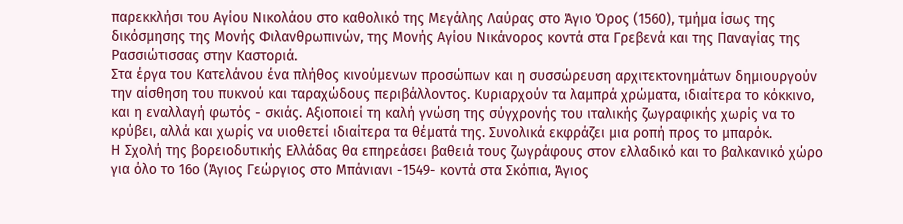παρεκκλήσι του Αγίου Νικολάου στο καθολικό της Μεγάλης Λαύρας στο Άγιο Όρος (1560), τμήμα ίσως της δικόσμησης της Μονής Φιλανθρωπινών, της Μονής Αγίου Νικάνορος κοντά στα Γρεβενά και της Παναγίας της Ρασσιώτισσας στην Καστοριά.
Στα έργα του Κατελάνου ένα πλήθος κινούμενων προσώπων και η συσσώρευση αρχιτεκτονημάτων δημιουργούν την αίσθηση του πυκνού και ταραχώδους περιβάλλοντος. Κυριαρχούν τα λαμπρά χρώματα, ιδιαίτερα το κόκκινο, και η εναλλαγή φωτός - σκιάς. Αξιοποιεί τη καλή γνώση της σύγχρονής του ιταλικής ζωγραφικής χωρίς να το κρύβει, αλλά και χωρίς να υιοθετεί ιδιαίτερα τα θέματά της. Συνολικά εκφράζει μια ροπή προς το μπαρόκ.
Η Σχολή της βορειοδυτικής Ελλάδας θα επηρεάσει βαθειά τους ζωγράφους στον ελλαδικό και το βαλκανικό χώρο για όλο το 16ο (Άγιος Γεώργιος στο Μπάνιανι -1549- κοντά στα Σκόπια, Άγιος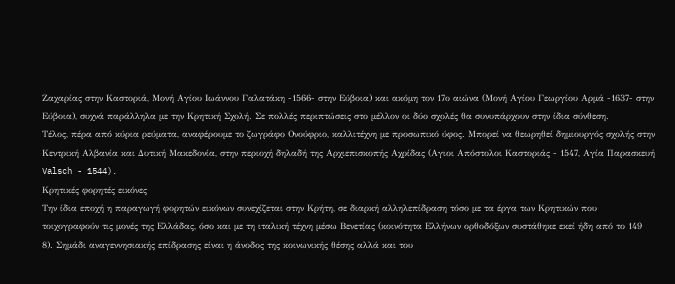Ζαχαρίας στην Καστοριά, Μονή Αγίου Ιωάννου Γαλατάκη -1566- στην Εύβοια) και ακόμη τον 17ο αιώνα (Μονή Αγίου Γεωργίου Αρμά -1637- στην Εύβοια), συχνά παράλληλα με την Κρητική Σχολή. Σε πολλές περιπτώσεις στο μέλλον οι δύο σχολές θα συνυπάρχουν στην ίδια σύνθεση.
Τέλος, πέρα από κύρια ρεύματα, αναφέρουμε το ζωγράφο Ονούφριο, καλλιτέχνη με προσωπικό ύφος. Μπορεί να θεωρηθεί δημιουργός σχολής στην Κεντρική Αλβανία και Δυτική Μακεδονία, στην περιοχή δηλαδή της Αρχιεπισκοπής Αχρίδας (Αγιοι Απόστολοι Καστοριάς - 1547, Αγία Παρασκευή Valsch - 1544).
Κρητικές φορητές εικόνες
Την ίδια εποχή η παραγωγή φορητών εικόνων συνεχίζεται στην Κρήτη, σε διαρκή αλληλεπίδραση τόσο με τα έργα των Κρητικών που τοιχογραφούν τις μονές της Ελλάδας, όσο και με τη ιταλική τέχνη μέσω Βενετίας (κοινότητα Ελλήνων ορθοδόξων συστάθηκε εκεί ήδη από το 149
8). Σημάδι αναγεννησιακής επίδρασης είναι η άνοδος της κοινωνικής θέσης αλλά και του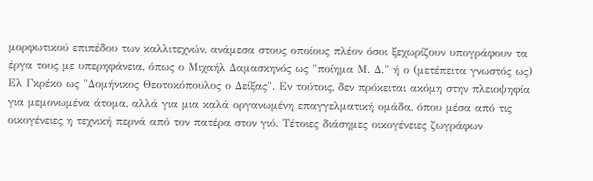μορφωτικού επιπέδου των καλλιτεχνών, ανάμεσα στους οποίους πλέον όσοι ξεχωρίζουν υπογράφουν τα έργα τους με υπερηφάνεια, όπως ο Μιχαήλ Δαμασκηνός ως "ποίημα Μ. Δ." ή ο (μετέπειτα γνωστός ως) Ελ Γκρέκο ως "Δομήνικος Θεοτοκόπουλος ο Δείξας". Εν τούτοις, δεν πρόκειται ακόμη στην πλειοψηφία για μεμονωμένα άτομα, αλλά για μια καλά οργανωμένη επαγγελματική ομάδα, όπου μέσα από τις οικογένειες η τεχνική περνά από τον πατέρα στον γιό. Τέτοιες διάσημες οικογένειες ζωγράφων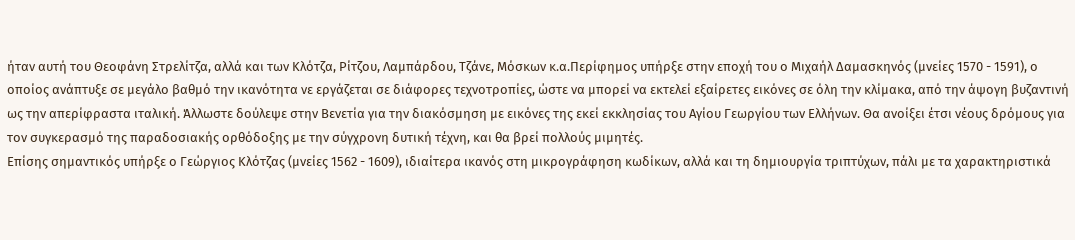ήταν αυτή του Θεοφάνη Στρελίτζα, αλλά και των Κλότζα, Ρίτζου, Λαμπάρδου, Τζάνε, Μόσκων κ.α.Περίφημος υπήρξε στην εποχή του ο Μιχαήλ Δαμασκηνός (μνείες 1570 - 1591), ο οποίος ανάπτυξε σε μεγάλο βαθμό την ικανότητα νε εργάζεται σε διάφορες τεχνοτροπίες, ώστε να μπορεί να εκτελεί εξαίρετες εικόνες σε όλη την κλίμακα, από την άψογη βυζαντινή ως την απερίφραστα ιταλική. Άλλωστε δούλεψε στην Βενετία για την διακόσμηση με εικόνες της εκεί εκκλησίας του Αγίου Γεωργίου των Ελλήνων. Θα ανοίξει έτσι νέους δρόμους για τον συγκερασμό της παραδοσιακής ορθόδοξης με την σύγχρονη δυτική τέχνη, και θα βρεί πολλούς μιμητές.
Επίσης σημαντικός υπήρξε ο Γεώργιος Κλότζας (μνείες 1562 - 1609), ιδιαίτερα ικανός στη μικρογράφηση κωδίκων, αλλά και τη δημιουργία τριπτύχων, πάλι με τα χαρακτηριστικά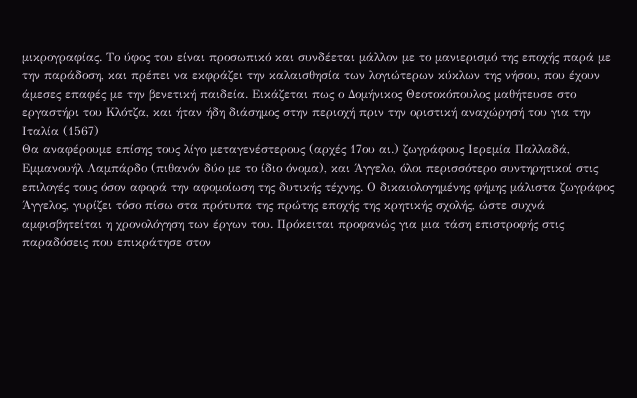μικρογραφίας. Το ύφος του είναι προσωπικό και συνδέεται μάλλον με το μανιερισμό της εποχής παρά με την παράδοση, και πρέπει να εκφράζει την καλαισθησία των λογιώτερων κύκλων της νήσου, που έχουν άμεσες επαφές με την βενετική παιδεία. Εικάζεται πως ο Δομήνικος Θεοτοκόπουλος μαθήτευσε στο εργαστήρι του Κλότζα, και ήταν ήδη διάσημος στην περιοχή πριν την οριστική αναχώρησή του για την Ιταλία (1567)
Θα αναφέρουμε επίσης τους λίγο μεταγενέστερους (αρχές 17ου αι.) ζωγράφους Ιερεμία Παλλαδά, Εμμανουήλ Λαμπάρδο (πιθανόν δύο με το ίδιο όνομα), και Άγγελο, όλοι περισσότερο συντηρητικοί στις επιλογές τους όσον αφορά την αφομοίωση της δυτικής τέχνης. Ο δικαιολογημένης φήμης μάλιστα ζωγράφος Άγγελος, γυρίζει τόσο πίσω στα πρότυπα της πρώτης εποχής της κρητικής σχολής, ώστε συχνά αμφισβητείται η χρονολόγηση των έργων του. Πρόκειται προφανώς για μια τάση επιστροφής στις παραδόσεις που επικράτησε στον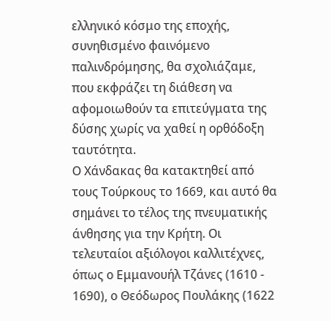ελληνικό κόσμο της εποχής, συνηθισμένο φαινόμενο παλινδρόμησης, θα σχολιάζαμε, που εκφράζει τη διάθεση να αφομοιωθούν τα επιτεύγματα της δύσης χωρίς να χαθεί η ορθόδοξη ταυτότητα.
Ο Χάνδακας θα κατακτηθεί από τους Τούρκους το 1669, και αυτό θα σημάνει το τέλος της πνευματικής άνθησης για την Κρήτη. Οι τελευταίοι αξιόλογοι καλλιτέχνες, όπως ο Εμμανουήλ Τζάνες (1610 - 1690), ο Θεόδωρος Πουλάκης (1622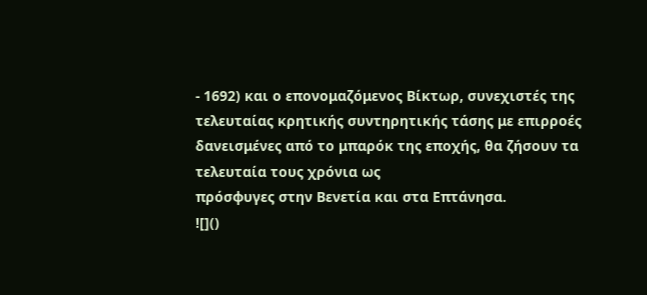- 1692) και ο επονομαζόμενος Βίκτωρ, συνεχιστές της τελευταίας κρητικής συντηρητικής τάσης με επιρροές δανεισμένες από το μπαρόκ της εποχής, θα ζήσουν τα τελευταία τους χρόνια ως
πρόσφυγες στην Βενετία και στα Επτάνησα.
![]()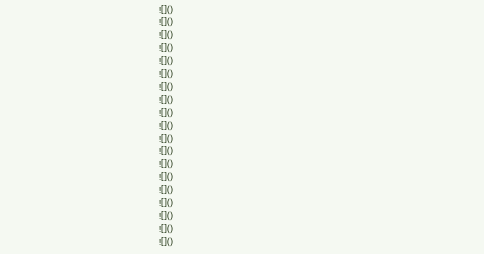![]()
![]()
![]()
![]()
![]()
![]()
![]()
![]()
![]()
![]()
![]()
![]()
![]()
![]()
![]()
![]()
![]()
![]()
![]()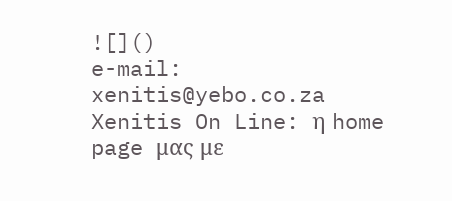![]()
e-mail: xenitis@yebo.co.za
Xenitis On Line: η home page μας με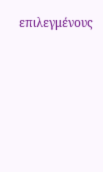επιλεγμένους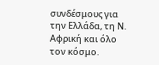συνδέσμους για την Ελλάδα, τη Ν. Αφρική και όλο τον κόσμο.